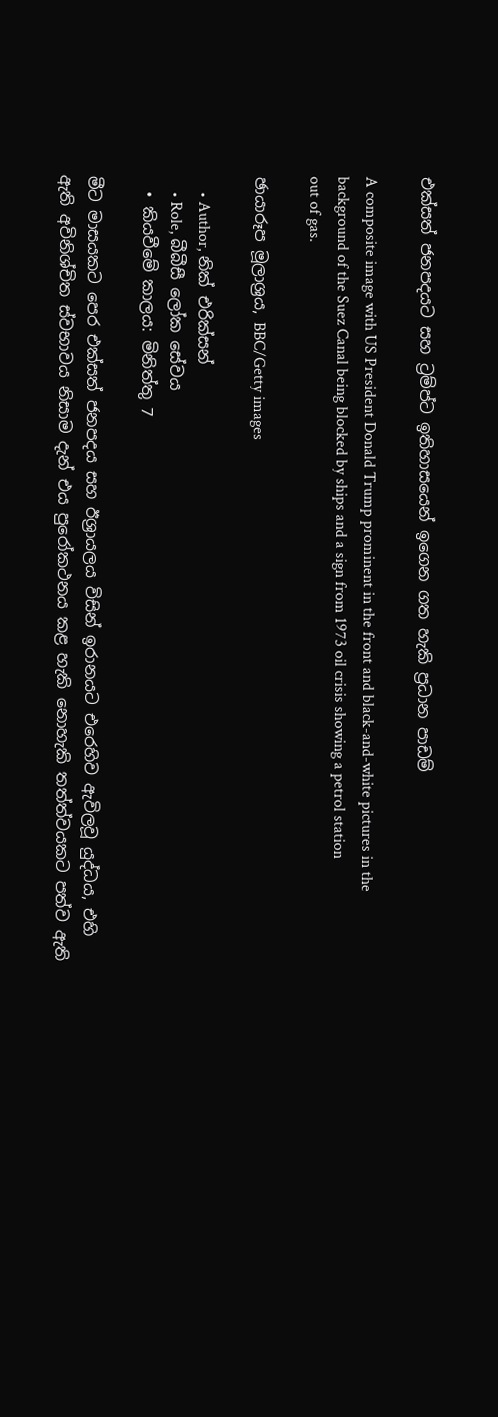එක්සත් ජනපදයට සහ ට්‍රම්ප්ට ඉතිහාසයෙන් ඉගෙන ගත හැකි ප්‍රධාන පාඩම්

A composite image with US President Donald Trump prominent in the front and black-and-white pictures in the background of the Suez Canal being blocked by ships and a sign from 1973 oil crisis showing a petrol station out of gas.

ඡායාරූප මූලාශ්‍රය, BBC/Getty images

    • Author, නික් එරික්සන්
    • Role, බීබීසී ලෝක සේවය
  • කියවීමේ කාලය: මිනිත්තු 7

මීට මාසයකට පෙර එක්සත් ජනපදය සහ ඊශ්‍රායලය විසින් ඉරානයට එරෙහිව ඇවිලවූ යුද්ධය, එහි ඇති අවිනිශ්චිත ස්වභාවය නිසාම දැන් එය පුරෝකථනය කළ හැකි නොහැකි තත්ත්වයකට පත්ව ඇති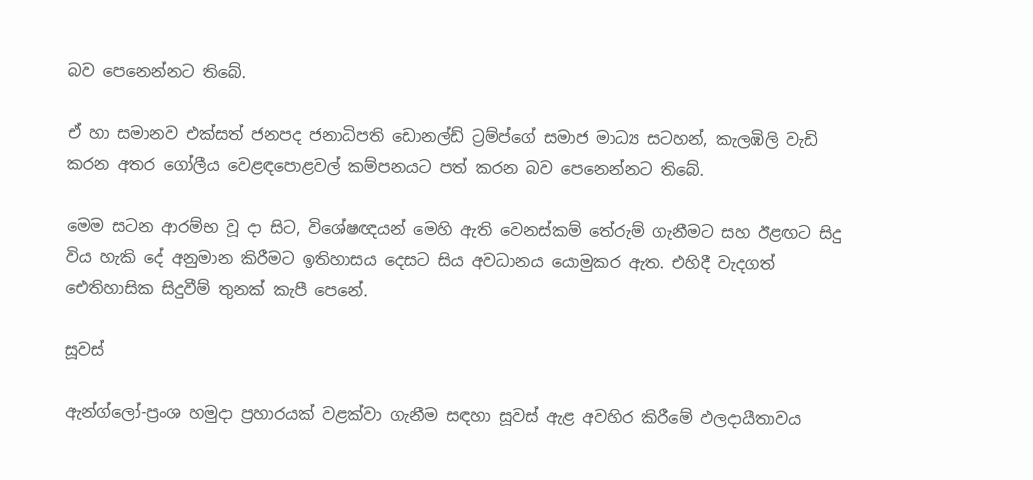බව පෙනෙන්නට තිබේ.

ඒ හා සමානව එක්සත් ජනපද ජනාධිපති ඩොනල්ඩ් ට්‍රම්ප්ගේ සමාජ මාධ්‍ය සටහන්, කැලඹිලි වැඩි කරන අතර ගෝලීය වෙළඳපොළවල් කම්පනයට පත් කරන බව පෙනෙන්නට තිබේ.

මෙම සටන ආරම්භ වූ දා සිට, විශේෂඥයන් මෙහි ඇති වෙනස්කම් තේරුම් ගැනීමට සහ ඊළඟට සිදු විය හැකි දේ අනුමාන කිරීමට ඉතිහාසය දෙසට සිය අවධානය යොමුකර ඇත. එහිදී වැදගත් ඓතිහාසික සිදුවීම් තුනක් කැපී පෙනේ.

සූවස්

ඇන්ග්ලෝ-ප්‍රංශ හමුදා ප්‍රහාරයක් වළක්වා ගැනීම සඳහා සූවස් ඇළ අවහිර කිරීමේ ඵලදායීතාවය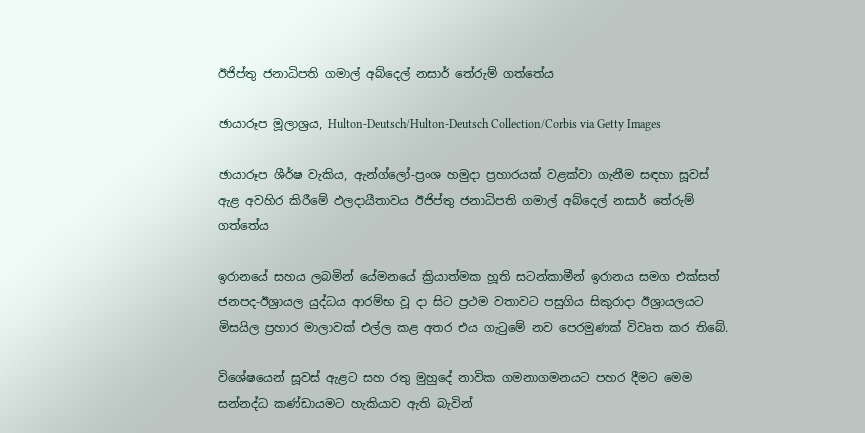ඊජිප්තු ජනාධිපති ගමාල් අබ්දෙල් නසාර් තේරුම් ගත්තේය

ඡායාරූප මූලාශ්‍රය, Hulton-Deutsch/Hulton-Deutsch Collection/Corbis via Getty Images

ඡායාරූප ශීර්ෂ වැකිය, ඇන්ග්ලෝ-ප්‍රංශ හමුදා ප්‍රහාරයක් වළක්වා ගැනීම සඳහා සූවස් ඇළ අවහිර කිරීමේ ඵලදායීතාවය ඊජිප්තු ජනාධිපති ගමාල් අබ්දෙල් නසාර් තේරුම් ගත්තේය

ඉරානයේ සහය ලබමින් යේමනයේ ක්‍රියාත්මක හූති සටන්කාමීන් ඉරානය සමග එක්සත් ජනපද-ඊශ්‍රායල යුද්ධය ආරම්භ වූ දා සිට ප්‍රථම වතාවට පසුගිය සිකුරාදා ඊශ්‍රායලයට මිසයිල ප්‍රහාර මාලාවක් එල්ල කළ අතර එය ගැටුමේ නව පෙරමුණක් විවෘත කර තිබේ.

විශේෂයෙන් සූවස් ඇළට සහ රතු මුහුදේ නාවික ගමනාගමනයට පහර දීමට මෙම සන්නද්ධ කණ්ඩායමට හැකියාව ඇති බැවින්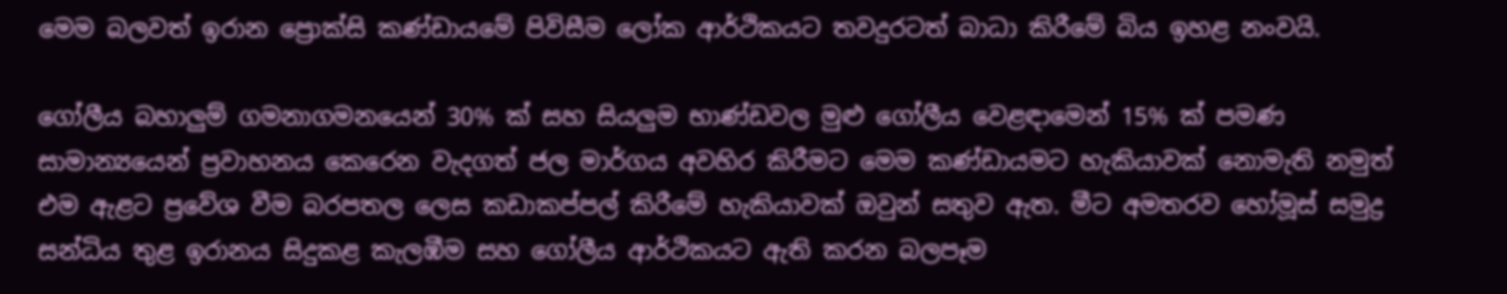මෙම බලවත් ඉරාන ප්‍රොක්සි කණ්ඩායමේ පිවිසීම ලෝක ආර්ථිකයට තවදුරටත් බාධා කිරීමේ බිය ඉහළ නංවයි.

ගෝලීය බහාලුම් ගමනාගමනයෙන් 30% ක් සහ සියලුම භාණ්ඩවල මුළු ගෝලීය වෙළඳාමෙන් 15% ක් පමණ සාමාන්‍යයෙන් ප්‍රවාහනය කෙරෙන වැදගත් ජල මාර්ගය අවහිර කිරීමට මෙම කණ්ඩායමට හැකියාවක් නොමැති නමුත් එම ඇළට ප්‍රවේශ වීම බරපතල ලෙස කඩාකප්පල් කිරීමේ හැකියාවක් ඔවුන් සතුව ඇත. මීට අමතරව හෝමූස් සමුද්‍ර සන්ධිය තුළ ඉරානය සිදුකළ කැලඹීම සහ ගෝලීය ආර්ථිකයට ඇති කරන බලපෑම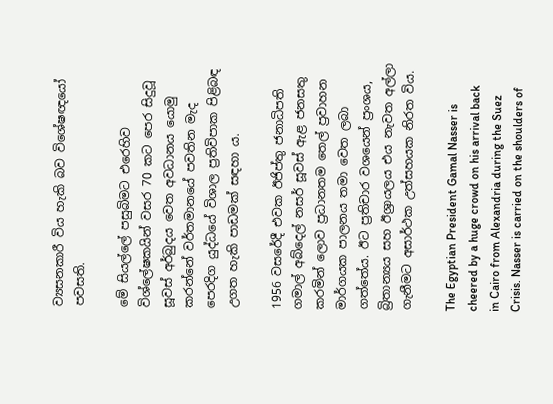ව්‍යසනකාරී විය හැකි බව විශේෂඥයෝ පවසති.

මේ සියල්ලේ පසුබිමට එරෙහිව විශ්ලේෂකයින් වසර 70 කට පෙර සිදුවූ සූවස් අර්බුදය වෙත අවධානය යොමු කරන්නේ වර්තමානයේ පවතින මැද පෙරදිග යුද්ධයේ විශාල ප්‍රතිවිපාක පිළිබඳ උගත හැකි පාඩමක් සඳහා ය.

1956 වසරේදී එවක ඊජිප්තු ජනාධිපති ගමාල් අබ්දෙල් නසර් සූවස් ඇළ ජනසතු කරමින් ලොව ප්‍රධානතම තෙල් ප්‍රවාහන මාර්ගයක පාලනය තමා වෙත ලබා ගත්තේය. ඊට ප්‍රතිචාර වශයෙන් ප්‍රංශය, බ්‍රිතාන්‍යය සහ ඊශ්‍රායලය එය නැවත අල්ලා ගැනීමට අසාර්ථක උත්සහයක නිරත විය.

The Egyptian President Gamal Nasser is cheered by a huge crowd on his arrival back in Cairo from Alexandria during the Suez Crisis. Nasser is carried on the shoulders of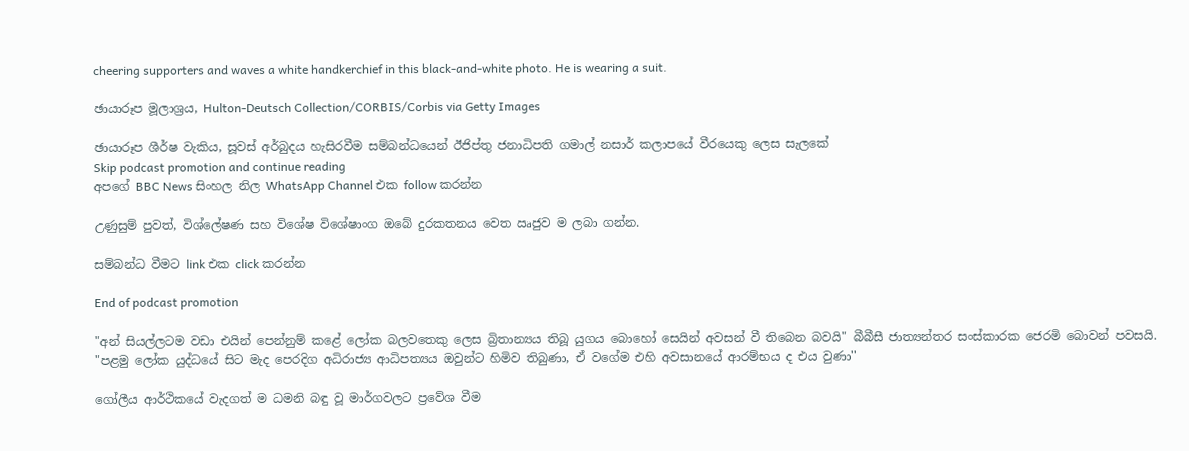cheering supporters and waves a white handkerchief in this black-and-white photo. He is wearing a suit.

ඡායාරූප මූලාශ්‍රය, Hulton-Deutsch Collection/CORBIS/Corbis via Getty Images

ඡායාරූප ශීර්ෂ වැකිය, සූවස් අර්බුදය හැසිරවීම සම්බන්ධයෙන් ඊජිප්තු ජනාධිපති ගමාල් නසාර් කලාපයේ වීරයෙකු ලෙස සැලකේ
Skip podcast promotion and continue reading
අපගේ BBC News සිංහල නිල WhatsApp Channel එක follow කරන්න

උණුසුම් පුවත්, විශ්ලේෂණ සහ විශේෂ විශේෂාංග ඔබේ දුරකතනය වෙත ඍජුව ම ලබා ගන්න.

සම්බන්ධ වීමට link එක click කරන්න

End of podcast promotion

"අන් සියල්ලටම වඩා එයින් පෙන්නුම් කළේ ලෝක බලවතෙකු ලෙස බ්‍රිතාන්‍යය තිබූ යුගය බොහෝ සෙයින් අවසන් වී තිබෙන බවයි" බීබීසී ජාත්‍යන්තර සංස්කාරක ජෙරමි බොවන් පවසයි. "පළමු ලෝක යුද්ධයේ සිට මැද පෙරදිග අධිරාජ්‍ය ආධිපත්‍යය ඔවුන්ට හිමිව තිබුණා, ඒ වගේම එහි අවසානයේ ආරම්භය ද එය වුණා''

ගෝලීය ආර්ථිකයේ වැදගත් ම ධමනි බඳු වූ මාර්ගවලට ප්‍රවේශ වීම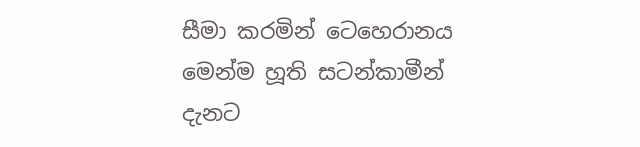සීමා කරමින් ටෙහෙරානය මෙන්ම හූති සටන්කාමීන් දැනට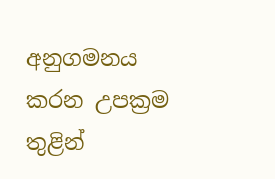අනුගමනය කරන උපක්‍රම තුළින්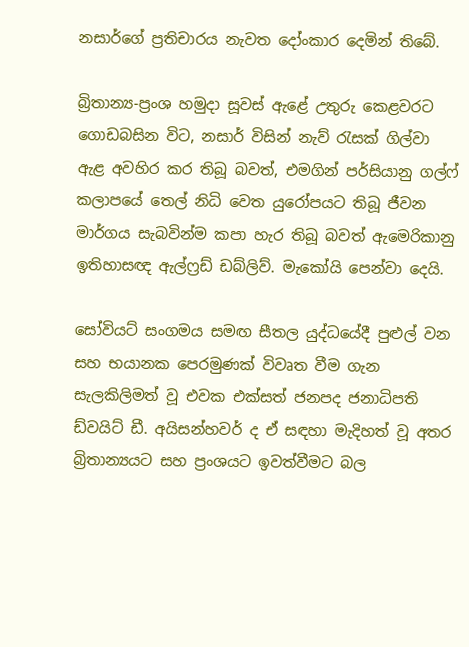නසාර්ගේ ප්‍රතිචාරය නැවත දෝංකාර දෙමින් තිබේ.

බ්‍රිතාන්‍ය-ප්‍රංශ හමුදා සූවස් ඇළේ උතුරු කෙළවරට ගොඩබසින විට, නසාර් විසින් නැව් රැසක් ගිල්වා ඇළ අවහිර කර තිබූ බවත්, එමගින් පර්සියානු ගල්ෆ් කලාපයේ තෙල් නිධි වෙත යුරෝපයට තිබූ ජීවන මාර්ගය සැබවින්ම කපා හැර තිබූ බවත් ඇමෙරිකානු ඉතිහාසඥ ඇල්ෆ්‍රඩ් ඩබ්ලිව්. මැකෝයි පෙන්වා දෙයි.

සෝවියට් සංගමය සමඟ සීතල යුද්ධයේදී පුළුල් වන සහ භයානක පෙරමුණක් විවෘත වීම ගැන සැලකිලිමත් වූ එවක එක්සත් ජනපද ජනාධිපති ඩ්වයිට් ඩී. අයිසන්හවර් ද ඒ සඳහා මැදිහත් වූ අතර බ්‍රිතාන්‍යයට සහ ප්‍රංශයට ඉවත්වීමට බල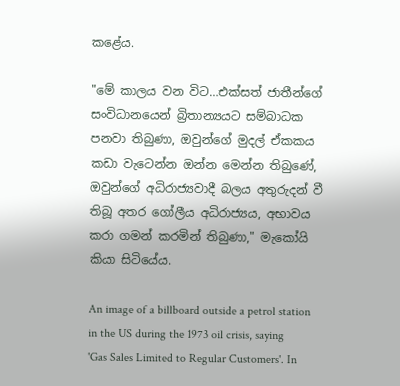කළේය.

"මේ කාලය වන විට…එක්සත් ජාතීන්ගේ සංවිධානයෙන් බ්‍රිතාන්‍යයට සම්බාධක පනවා තිබුණා, ඔවුන්ගේ මුදල් ඒකකය කඩා වැටෙන්න ඔන්න මෙන්න තිබුණේ, ඔවුන්ගේ අධිරාජ්‍යවාදී බලය අතුරුදන් වී තිබූ අතර ගෝලීය අධිරාජ්‍යය, අභාවය කරා ගමන් කරමින් තිබුණා," මැකෝයි කියා සිටියේය.

An image of a billboard outside a petrol station in the US during the 1973 oil crisis, saying 'Gas Sales Limited to Regular Customers'. In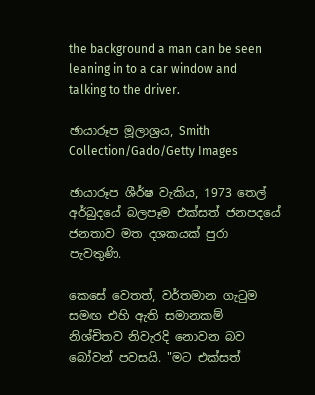the background a man can be seen leaning in to a car window and talking to the driver.

ඡායාරූප මූලාශ්‍රය, Smith Collection/Gado/Getty Images

ඡායාරූප ශීර්ෂ වැකිය, 1973 තෙල් අර්බුදයේ බලපෑම එක්සත් ජනපදයේ ජනතාව මත දශකයක් පුරා පැවතුණි.

කෙසේ වෙතත්, වර්තමාන ගැටුම සමඟ එහි ඇති සමානකම් නිශ්චිතව නිවැරදි නොවන බව බෝවන් පවසයි. "මට එක්සත්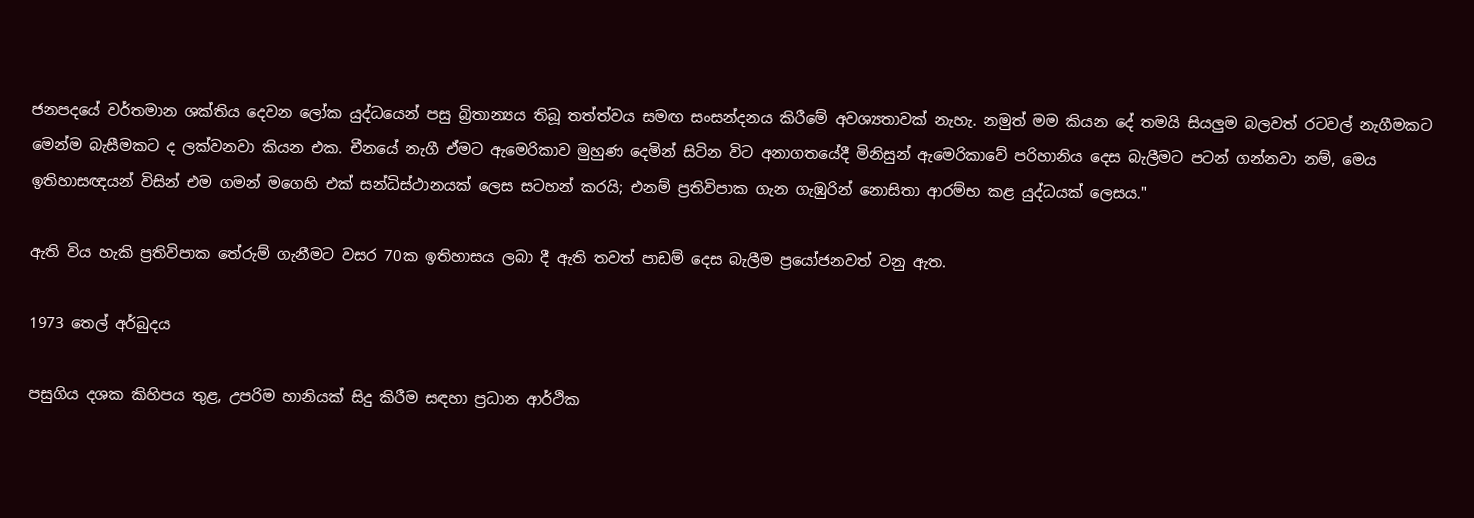ජනපදයේ වර්තමාන ශක්තිය දෙවන ලෝක යුද්ධයෙන් පසු බ්‍රිතාන්‍යය තිබූ තත්ත්වය සමඟ සංසන්දනය කිරීමේ අවශ්‍යතාවක් නැහැ. නමුත් මම කියන දේ තමයි සියලුම බලවත් රටවල් නැගීමකට මෙන්ම බැසීමකට ද ලක්වනවා කියන එක. චීනයේ නැගී ඒමට ඇමෙරිකාව මුහුණ දෙමින් සිටින විට අනාගතයේදී මිනිසුන් ඇමෙරිකාවේ පරිහානිය දෙස බැලීමට පටන් ගන්නවා නම්, මෙය ඉතිහාසඥයන් විසින් එම ගමන් මගෙහි එක් සන්ධිස්ථානයක් ලෙස සටහන් කරයි; එනම් ප්‍රතිවිපාක ගැන ගැඹුරින් නොසිතා ආරම්භ කළ යුද්ධයක් ලෙසය."

ඇති විය හැකි ප්‍රතිවිපාක තේරුම් ගැනීමට වසර 70ක ඉතිහාසය ලබා දී ඇති තවත් පාඩම් දෙස බැලීම ප්‍රයෝජනවත් වනු ඇත.

1973 තෙල් අර්බුදය

පසුගිය දශක කිහිපය තුළ, උපරිම හානියක් සිදු කිරීම සඳහා ප්‍රධාන ආර්ථික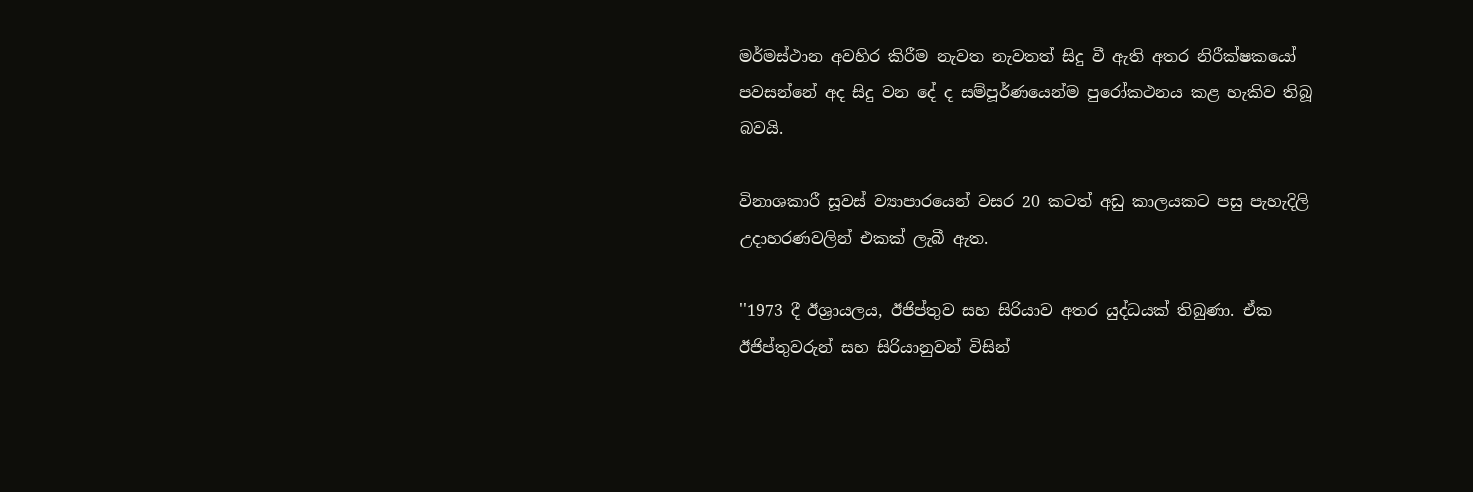මර්මස්ථාන අවහිර කිරීම නැවත නැවතත් සිදු වී ඇති අතර නිරීක්ෂකයෝ පවසන්නේ අද සිදු වන දේ ද සම්පූර්ණයෙන්ම පුරෝකථනය කළ හැකිව තිබූ බවයි.

විනාශකාරී සූවස් ව්‍යාපාරයෙන් වසර 20 කටත් අඩු කාලයකට පසු පැහැදිලි උදාහරණවලින් එකක් ලැබී ඇත.

''1973 දී ඊශ්‍රායලය, ඊජිප්තුව සහ සිරියාව අතර යුද්ධයක් තිබුණා. ඒක ඊජිප්තුවරුන් සහ සිරියානුවන් විසින්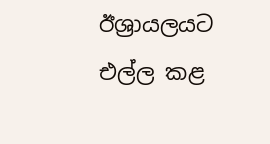ඊශ්‍රායලයට එල්ල කළ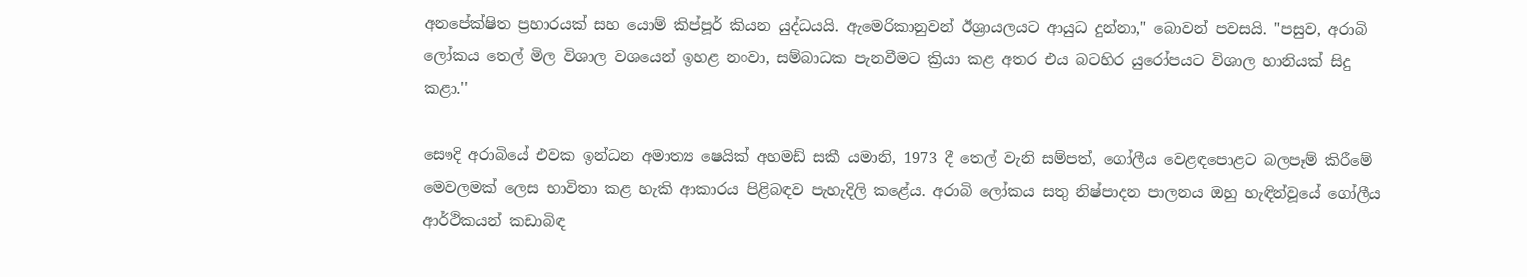අනපේක්ෂිත ප්‍රහාරයක් සහ යොම් කිප්පූර් කියන යුද්ධයයි. ඇමෙරිකානුවන් ඊශ්‍රායලයට ආයුධ දුන්නා," බොවන් පවසයි. "පසුව, අරාබි ලෝකය තෙල් මිල විශාල වශයෙන් ඉහළ නංවා, සම්බාධක පැනවීමට ක්‍රියා කළ අතර එය බටහිර යුරෝපයට විශාල හානියක් සිදු කළා.''

සෞදි අරාබියේ එවක ඉන්ධන අමාත්‍ය ෂෙයික් අහමඩ් සකී යමානි, 1973 දී තෙල් වැනි සම්පත්, ගෝලීය වෙළඳපොළට බලපෑම් කිරීමේ මෙවලමක් ලෙස භාවිතා කළ හැකි ආකාරය පිළිබඳව පැහැදිලි කළේය. අරාබි ලෝකය සතු නිෂ්පාදන පාලනය ඔහු හැඳින්වූයේ ගෝලීය ආර්ථිකයන් කඩාබිඳ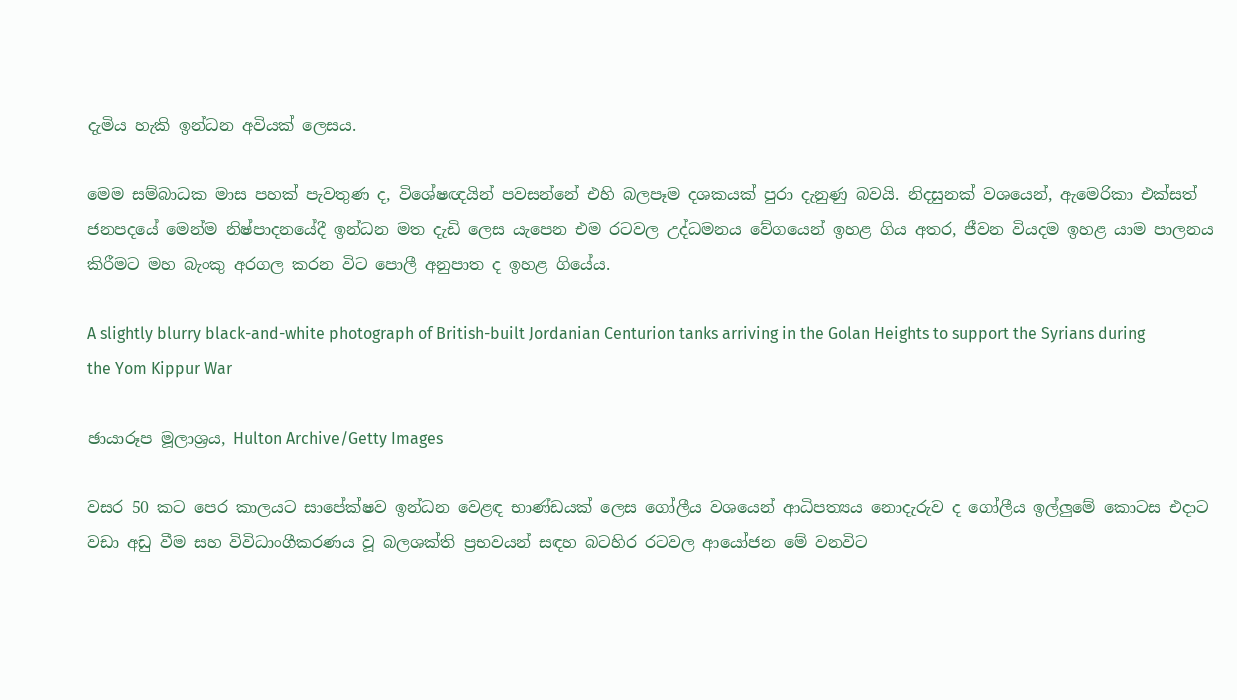දැමිය හැකි ඉන්ධන අවියක් ලෙසය.

මෙම සම්බාධක මාස පහක් පැවතුණ ද, විශේෂඥයින් පවසන්නේ එහි බලපෑම දශකයක් පුරා දැනුණු බවයි. නිදසුනක් වශයෙන්, ඇමෙරිකා එක්සත් ජනපදයේ මෙන්ම නිෂ්පාදනයේදී ඉන්ධන මත දැඩි ලෙස යැපෙන එම රටවල උද්ධමනය වේගයෙන් ඉහළ ගිය අතර, ජීවන වියදම ඉහළ යාම පාලනය කිරීමට මහ බැංකු අරගල කරන විට පොලී අනුපාත ද ඉහළ ගියේය.

A slightly blurry black-and-white photograph of British-built Jordanian Centurion tanks arriving in the Golan Heights to support the Syrians during the Yom Kippur War

ඡායාරූප මූලාශ්‍රය, Hulton Archive/Getty Images

වසර 50 කට පෙර කාලයට සාපේක්ෂව ඉන්ධන වෙළඳ භාණ්ඩයක් ලෙස ගෝලීය වශයෙන් ආධිපත්‍යය නොදැරුව ද ගෝලීය ඉල්ලුමේ කොටස එදාට වඩා අඩු වීම සහ විවිධාංගීකරණය වූ බලශක්ති ප්‍රභවයන් සඳහ බටහිර රටවල ආයෝජන මේ වනවිට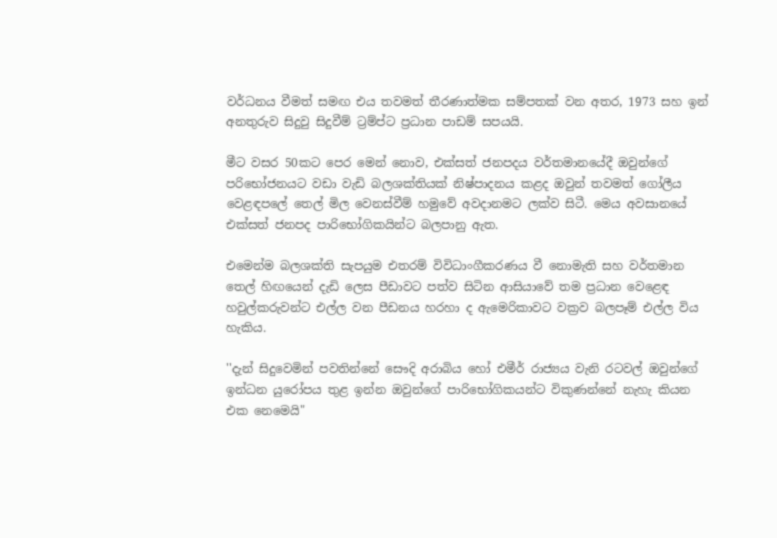වර්ධනය වීමත් සමඟ එය තවමත් තීරණාත්මක සම්පතක් වන අතර, 1973 සහ ඉන් අනතුරුව සිදුවු සිදුවීම් ට්‍රම්ප්ට ප්‍රධාන පාඩම් සපයයි.

මීට වසර 50කට පෙර මෙන් නොව, එක්සත් ජනපදය වර්තමානයේදී ඔවුන්ගේ පරිභෝජනයට වඩා වැඩි බලශක්තියක් නිෂ්පාදනය කළද ඔවුන් තවමත් ගෝලීය වෙළඳපලේ තෙල් මිල වෙනස්වීම් හමුවේ අවදානමට ලක්ව සිටී. මෙය අවසානයේ එක්සත් ජනපද පාරිභෝගිකයින්ට බලපානු ඇත.

එමෙන්ම බලශක්ති සැපයුම එතරම් විවිධාංගීකරණය වී නොමැති සහ වර්තමාන තෙල් හිඟයෙන් දැඩි ලෙස පීඩාවට පත්ව සිටින ආසියාවේ තම ප්‍රධාන වෙළෙඳ හවුල්කරුවන්ට එල්ල වන පීඩනය හරහා ද ඇමෙරිකාවට වක්‍රව බලපෑම් එල්ල විය හැකිය.

''දැන් සිදුවෙමින් පවතින්නේ සෞදි අරාබිය හෝ එමීර් රාජ්‍යය වැනි රටවල් ඔවුන්ගේ ඉන්ධන යුරෝපය තුළ ඉන්න ඔවුන්ගේ පාරිභෝගිකයන්ට විකුණන්නේ නැහැ කියන එක නෙමෙයි"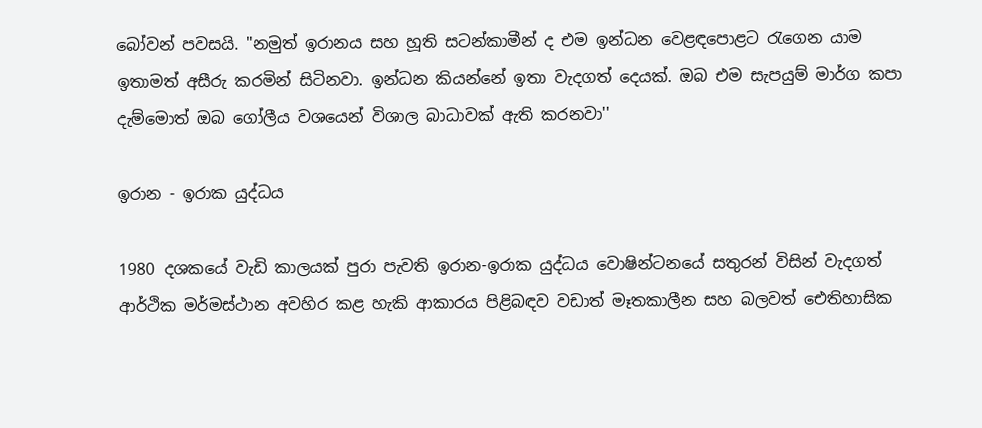බෝවන් පවසයි. "නමුත් ඉරානය සහ හූති සටන්කාමීන් ද එම ඉන්ධන වෙළඳපොළට රැගෙන යාම ඉතාමත් අසීරු කරමින් සිටිනවා. ඉන්ධන කියන්නේ ඉතා වැදගත් දෙයක්. ඔබ එම සැපයුම් මාර්ග කපා දැම්මොත් ඔබ ගෝලීය වශයෙන් විශාල බාධාවක් ඇති කරනවා''

ඉරාන - ඉරාක යුද්ධය

1980 දශකයේ වැඩි කාලයක් පුරා පැවති ඉරාන-ඉරාක යුද්ධය වොෂින්ටනයේ සතුරන් විසින් වැදගත් ආර්ථික මර්මස්ථාන අවහිර කළ හැකි ආකාරය පිළිබඳව වඩාත් මෑතකාලීන සහ බලවත් ඓතිහාසික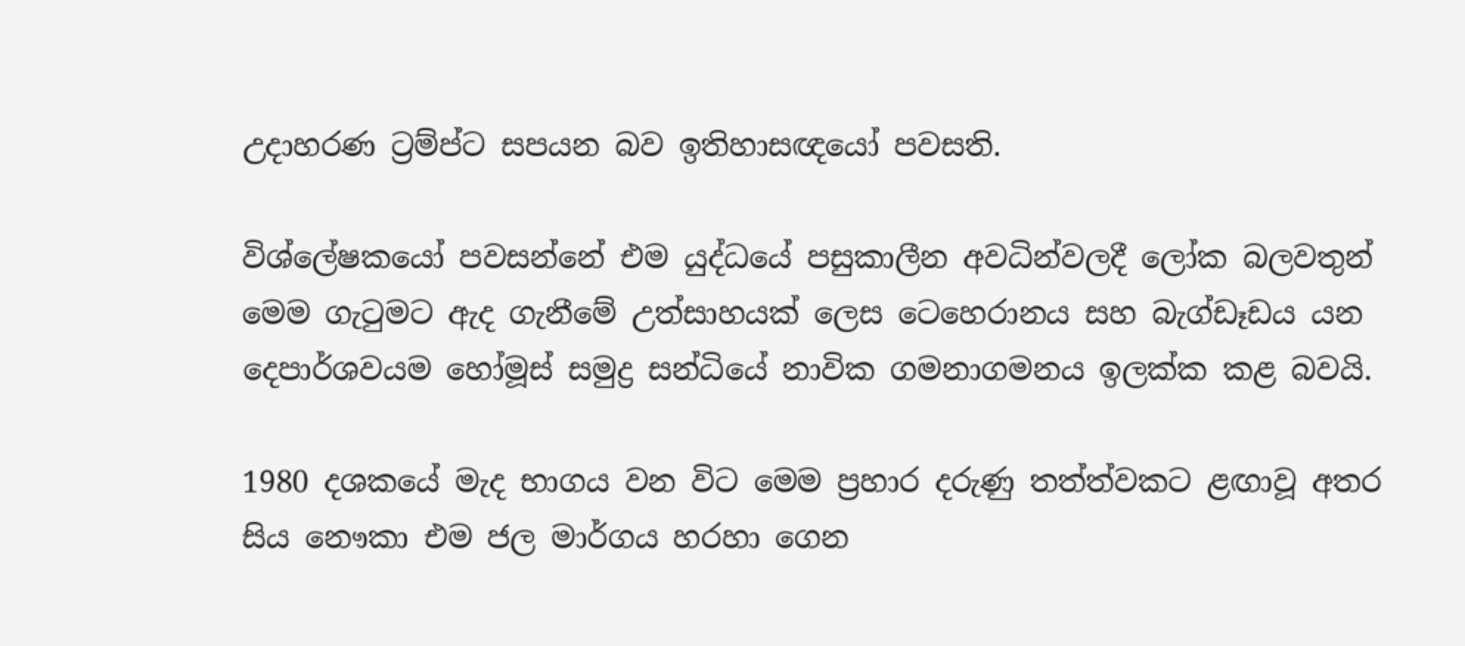උදාහරණ ට්‍රම්ප්ට සපයන බව ඉතිහාසඥයෝ පවසති.

විශ්ලේෂකයෝ පවසන්නේ එම යුද්ධයේ පසුකාලීන අවධින්වලදී ලෝක බලවතුන් මෙම ගැටුමට ඇද ගැනීමේ උත්සාහයක් ලෙස ටෙහෙරානය සහ බැග්ඩෑඩය යන දෙපාර්ශවයම හෝමූස් සමුද්‍ර සන්ධියේ නාවික ගමනාගමනය ඉලක්ක කළ බවයි.

1980 දශකයේ මැද භාගය වන විට මෙම ප්‍රහාර දරුණු තත්ත්වකට ළඟාවූ අතර සිය නෞකා එම ජල මාර්ගය හරහා ගෙන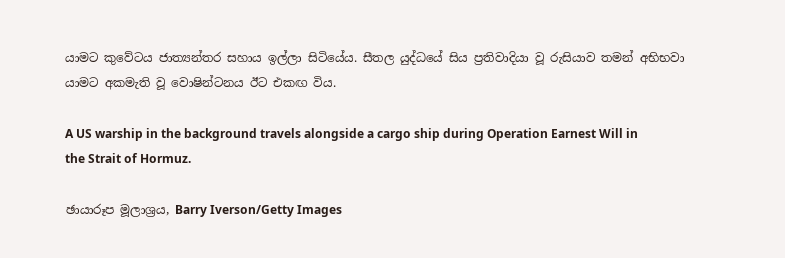යාමට කුවේටය ජාත්‍යන්තර සහාය ඉල්ලා සිටියේය. සීතල යුද්ධයේ සිය ප්‍රතිවාදියා වූ රුසියාව තමන් අභිභවා යාමට අකමැති වූ වොෂින්ටනය ඊට එකඟ විය.

A US warship in the background travels alongside a cargo ship during Operation Earnest Will in the Strait of Hormuz.

ඡායාරූප මූලාශ්‍රය, Barry Iverson/Getty Images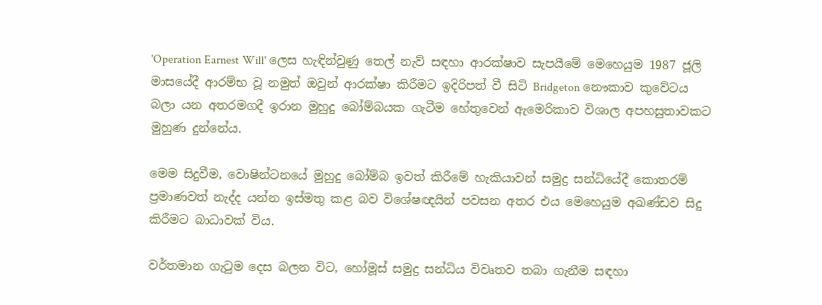'Operation Earnest Will' ලෙස හැඳින්වුණු තෙල් නැව් සඳහා ආරක්ෂාව සැපයීමේ මෙහෙයුම 1987 ජූලි මාසයේදී ආරම්භ වූ නමුත් ඔවුන් ආරක්ෂා කිරීමට ඉදිරිපත් වී සිටි Bridgeton නෞකාව කුවේටය බලා යන අතරමගදී ඉරාන මුහුදු බෝම්බයක ගැටීම හේතුවෙන් ඇමෙරිකාව විශාල අපහසුතාවකට මුහුණ දුන්නේය.

මෙම සිදුවීම, වොෂින්ටනයේ මුහුදු බෝම්බ ඉවත් කිරීමේ හැකියාවන් සමුද්‍ර සන්ධියේදී කොතරම් ප්‍රමාණවත් නැද්ද යන්න ඉස්මතු කළ බව විශේෂඥයින් පවසන අතර එය මෙහෙයුම අඛණ්ඩව සිදු කිරීමට බාධාවක් විය.

වර්තමාන ගැටුම දෙස බලන විට, හෝමූස් සමුද්‍ර සන්ධිය විවෘතව තබා ගැනීම සඳහා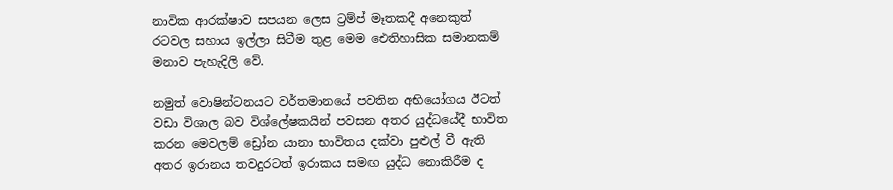නාවික ආරක්ෂාව සපයන ලෙස ට්‍රම්ප් මෑතකදී අනෙකුත් රටවල සහාය ඉල්ලා සිටීම තුළ මෙම ඓතිහාසික සමානකම් මනාව පැහැදිලි වේ.

නමුත් වොෂින්ටනයට වර්තමානයේ පවතින අභියෝගය ඊටත් වඩා විශාල බව විශ්ලේෂකයින් පවසන අතර යුද්ධයේදී භාවිත කරන මෙවලම් ඩ්‍රෝන යානා භාවිතය දක්වා පුළුල් වී ඇති අතර ඉරානය තවදුරටත් ඉරාකය සමඟ යුද්ධ නොකිරීම ද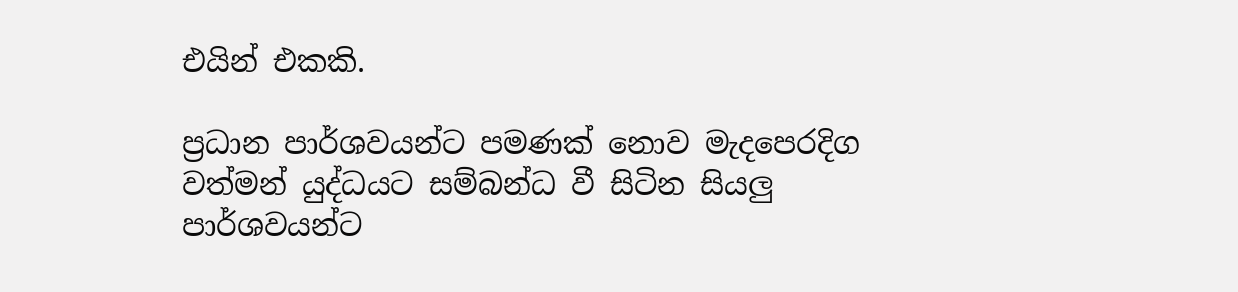එයින් එකකි.

ප්‍රධාන පාර්ශවයන්ට පමණක් නොව මැදපෙරදිග වත්මන් යුද්ධයට සම්බන්ධ වී සිටින සියලු පාර්ශවයන්ට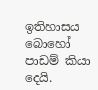ඉතිහාසය බොහෝ පාඩම් කියා දෙයි.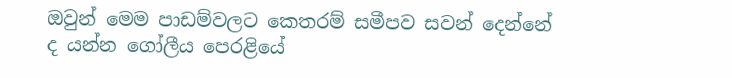ඔවුන් මෙම පාඩම්වලට කෙතරම් සමීපව සවන් දෙන්නේ ද යන්න ගෝලීය පෙරළියේ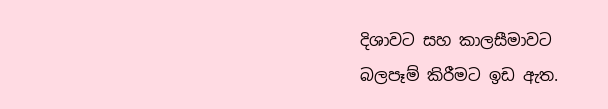දිශාවට සහ කාලසීමාවට බලපෑම් කිරීමට ඉඩ ඇත.